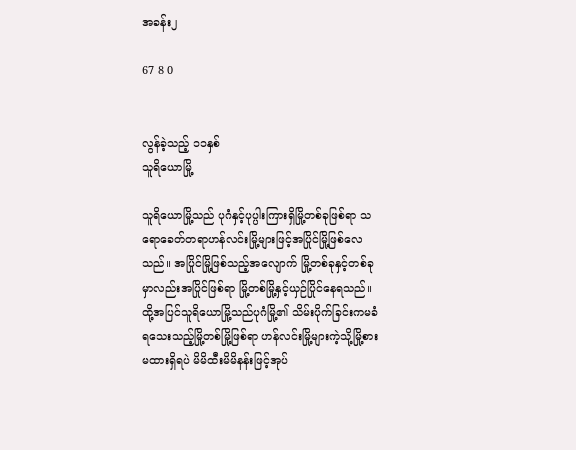အခန်း၂

67 8 0


လွန်ခဲ့သည့် ၁၁နှစ်
သူရိယောမြို့

သူရိယောမြို့သည် ပုဂံနှင့်ပုပ္ပါးကြားရှိမြို့တစ်ခုဖြစ်ရာ သရောခေတ်တရာဟန်လင်းမြို့များဖြင့်အပြိုင်မြို့ဖြစ်လေသည်။ အပြိုင်မြို့ဖြစ်သည့်အလျောက် မြို့တစ်ခုနှင့်တစ်ခုမှာလည်းအပြိုင်ဖြစ်ရာ မြို့တစ်မြို့နှင့်ယှဉ်ပြိုင်နေရသည်။ ထို့အပြင်သူရိယောမြို့သည်ပုဂံမြို့၏ သိမ်းပိုက်ခြင်းကမခံရသေးသည့်မြို့တစ်မြို့ဖြစ်ရာ ဟန်လင်းမြို့များကဲ့သို့မြို့စားမထားရှိရပဲ မိမိထီးမိမိနန်းဖြင့်အုပ်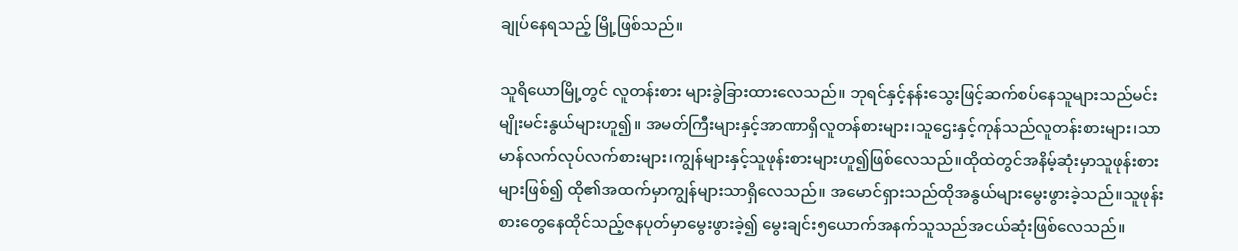ချုပ်နေရသည့် မြို့ဖြစ်သည်။

သူရိယောမြို့တွင် လူတန်းစား များခွဲခြားထားလေသည်။ ဘုရင်နှင့်နန်းသွေးဖြင့်ဆက်စပ်နေသူများသည်မင်းမျိုးမင်းနွယ်များဟူ၍။ အမတ်ကြီးများနှင့်အာဏာရှိလူတန်စားများ၊သူဌေးနှင့်ကုန်သည်လူတန်းစားများ၊သာမာန်လက်လုပ်လက်စားများ၊ကျွန်များနှင့်သူဖုန်းစားများဟူ၍ဖြစ်လေသည်။ထိုထဲတွင်အနိမ့်ဆုံးမှာသူဖုန်းစားများဖြစ်၍ ထို၏အထက်မှာကျွန်များသာရှိလေသည်။ အမောင်ရှားသည်ထိုအနွယ်များမွေးဖွားခဲ့သည်။သူဖုန်းစားတွေနေထိုင်သည့်ဇနပုတ်မှာမွေးဖွားခဲ့၍ မွေးချင်း၅ယောက်အနက်သူသည်အငယ်ဆုံးဖြစ်လေသည်။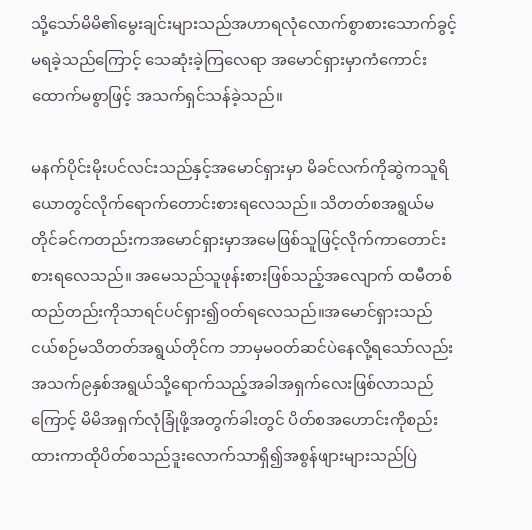သို့သော်မိမိ၏မွေးချင်းများသည်အဟာရလုံလောက်စွာစားသောက်ခွင့်မရခဲ့သည်ကြောင့် သေဆုံးခဲ့ကြလေရာ အမောင်ရှားမှာကံကောင်းထောက်မစွာဖြင့် အသက်ရှင်သန်ခဲ့သည်။

မနက်ပိုင်းမိုးပင်လင်းသည်နှင့်အမောင်ရှားမှာ မိခင်လက်ကိုဆွဲကသူရိယောတွင်လိုက်ရောက်တောင်းစားရလေသည်။ သိတတ်စအရွယ်မတိုင်ခင်ကတည်းကအမောင်ရှားမှာအမေဖြစ်သူဖြင့်လိုက်ကာတောင်းစားရလေသည်။ အမေသည်သူဖုန်းစားဖြစ်သည့်အလျောက် ထမီတစ်ထည်တည်းကိုသာရင်ပင်ရှား၍ဝတ်ရလေသည်။အမောင်ရှားသည် ငယ်စဉ်မသိတတ်အရွယ်တိုင်က ဘာမှမဝတ်ဆင်ပဲနေလို့ရသော်လည်းအသက်၉နှစ်အရွယ်သို့ရောက်သည့်အခါအရှက်လေးဖြစ်လာသည်ကြောင့် မိမိအရှက်လုံခြုံဖို့အတွက်ခါးတွင် ပိတ်စအဟောင်းကိုစည်းထားကာထိုပိတ်စသည်ဒူးလောက်သာရှိ၍အစွန်ဖျားများသည်ပြဲ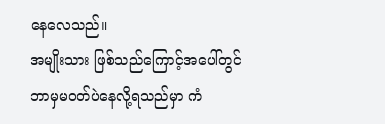နေလေသည်။
အမျိုးသား ဖြစ်သည်ကြောင့်အပေါ်တွင်ဘာမှမဝတ်ပဲနေလို့ရသည်မှာ ကံ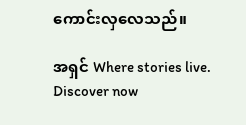ကောင်းလှလေသည်။

အရှင် Where stories live. Discover now